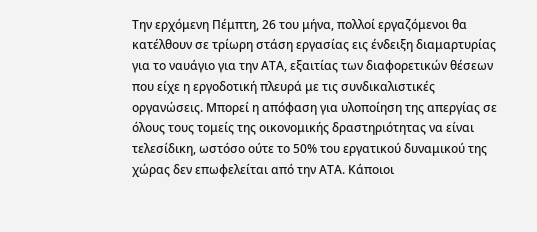Την ερχόμενη Πέμπτη, 26 του μήνα, πολλοί εργαζόμενοι θα κατέλθουν σε τρίωρη στάση εργασίας εις ένδειξη διαμαρτυρίας για το ναυάγιο για την ΑΤΑ, εξαιτίας των διαφορετικών θέσεων που είχε η εργοδοτική πλευρά με τις συνδικαλιστικές οργανώσεις. Μπορεί η απόφαση για υλοποίηση της απεργίας σε όλους τους τομείς της οικονομικής δραστηριότητας να είναι τελεσίδικη, ωστόσο ούτε το 50% του εργατικού δυναμικού της χώρας δεν επωφελείται από την ΑΤΑ. Κάποιοι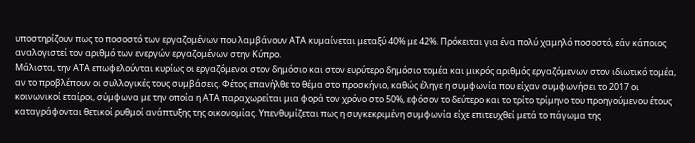υποστηρίζουν πως το ποσοστό των εργαζομένων που λαμβάνουν ΑΤΑ κυμαίνεται μεταξύ 40% με 42%. Πρόκειται για ένα πολύ χαμηλό ποσοστό, εάν κάποιος αναλογιστεί τον αριθμό των ενεργών εργαζομένων στην Κύπρο.
Μάλιστα, την ΑΤΑ επωφελούνται κυρίως οι εργαζόμενοι στον δημόσιο και στον ευρύτερο δημόσιο τομέα και μικρός αριθμός εργαζόμενων στον ιδιωτικό τομέα, αν το προβλέπουν οι συλλογικές τους συμβάσεις. Φέτος επανήλθε το θέμα στο προσκήνιο, καθώς έληγε η συμφωνία που είχαν συμφωνήσει το 2017 οι κοινωνικοί εταίροι, σύμφωνα με την οποία η ΑΤΑ παραχωρείται μια φορά τον χρόνο στο 50%, εφόσον το δεύτερο και το τρίτο τρίμηνο του προηγούμενου έτους καταγράφονται θετικοί ρυθμοί ανάπτυξης της οικονομίας. Υπενθυμίζεται πως η συγκεκριμένη συμφωνία είχε επιτευχθεί μετά το πάγωμα της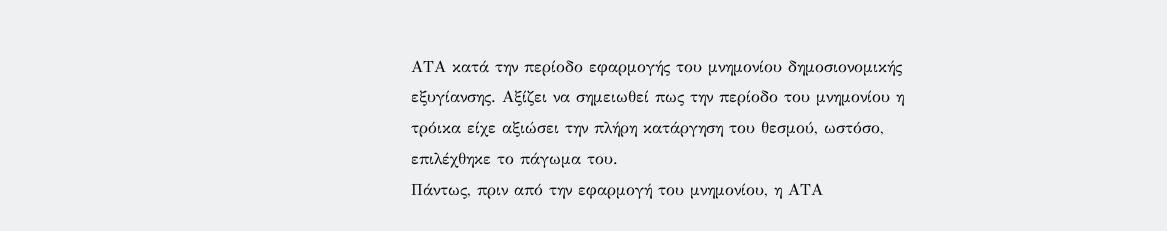ΑΤΑ κατά την περίοδο εφαρμογής του μνημονίου δημοσιονομικής εξυγίανσης. Αξίζει να σημειωθεί πως την περίοδο του μνημονίου η τρόικα είχε αξιώσει την πλήρη κατάργηση του θεσμού, ωστόσο, επιλέχθηκε το πάγωμα του.
Πάντως, πριν από την εφαρμογή του μνημονίου, η ΑΤΑ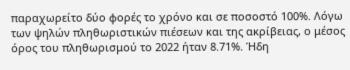παραχωρείτο δύο φορές το χρόνο και σε ποσοστό 100%. Λόγω των ψηλών πληθωριστικών πιέσεων και της ακρίβειας, ο μέσος όρος του πληθωρισμού το 2022 ήταν 8.71%. Ήδη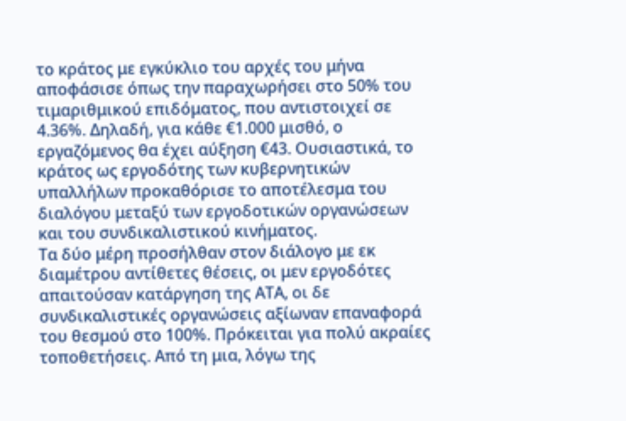το κράτος με εγκύκλιο του αρχές του μήνα αποφάσισε όπως την παραχωρήσει στο 50% του τιμαριθμικού επιδόματος, που αντιστοιχεί σε 4.36%. Δηλαδή, για κάθε €1.000 μισθό, ο εργαζόμενος θα έχει αύξηση €43. Ουσιαστικά, το κράτος ως εργοδότης των κυβερνητικών υπαλλήλων προκαθόρισε το αποτέλεσμα του διαλόγου μεταξύ των εργοδοτικών οργανώσεων και του συνδικαλιστικού κινήματος.
Τα δύο μέρη προσήλθαν στον διάλογο με εκ διαμέτρου αντίθετες θέσεις, οι μεν εργοδότες απαιτούσαν κατάργηση της ΑΤΑ, οι δε συνδικαλιστικές οργανώσεις αξίωναν επαναφορά του θεσμού στο 100%. Πρόκειται για πολύ ακραίες τοποθετήσεις. Από τη μια, λόγω της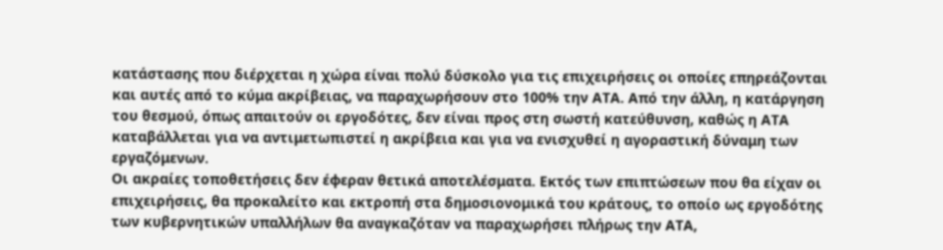κατάστασης που διέρχεται η χώρα είναι πολύ δύσκολο για τις επιχειρήσεις οι οποίες επηρεάζονται και αυτές από το κύμα ακρίβειας, να παραχωρήσουν στο 100% την ΑΤΑ. Από την άλλη, η κατάργηση του θεσμού, όπως απαιτούν οι εργοδότες, δεν είναι προς στη σωστή κατεύθυνση, καθώς η ΑΤΑ καταβάλλεται για να αντιμετωπιστεί η ακρίβεια και για να ενισχυθεί η αγοραστική δύναμη των εργαζόμενων.
Οι ακραίες τοποθετήσεις δεν έφεραν θετικά αποτελέσματα. Εκτός των επιπτώσεων που θα είχαν οι επιχειρήσεις, θα προκαλείτο και εκτροπή στα δημοσιονομικά του κράτους, το οποίο ως εργοδότης των κυβερνητικών υπαλλήλων θα αναγκαζόταν να παραχωρήσει πλήρως την ΑΤΑ,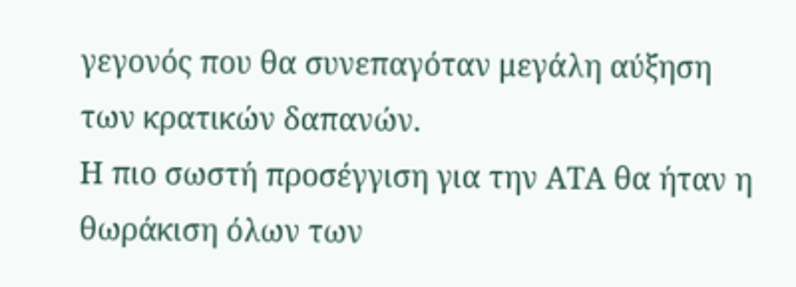γεγονός που θα συνεπαγόταν μεγάλη αύξηση των κρατικών δαπανών.
Η πιο σωστή προσέγγιση για την ΑΤΑ θα ήταν η θωράκιση όλων των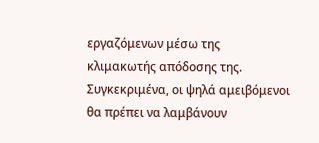εργαζόμενων μέσω της κλιμακωτής απόδοσης της. Συγκεκριμένα, οι ψηλά αμειβόμενοι θα πρέπει να λαμβάνουν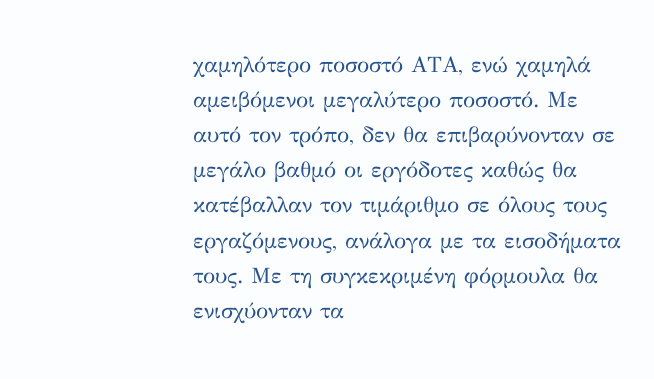χαμηλότερο ποσοστό ΑΤΑ, ενώ χαμηλά αμειβόμενοι μεγαλύτερο ποσοστό. Με αυτό τον τρόπο, δεν θα επιβαρύνονταν σε μεγάλο βαθμό οι εργόδοτες καθώς θα κατέβαλλαν τον τιμάριθμο σε όλους τους εργαζόμενους, ανάλογα με τα εισοδήματα τους. Με τη συγκεκριμένη φόρμουλα θα ενισχύονταν τα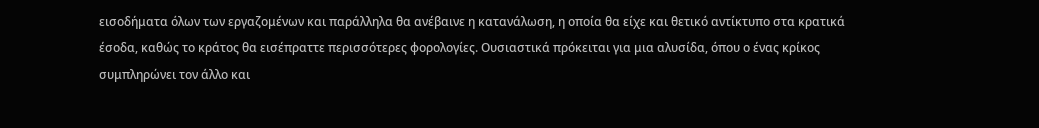εισοδήματα όλων των εργαζομένων και παράλληλα θα ανέβαινε η κατανάλωση, η οποία θα είχε και θετικό αντίκτυπο στα κρατικά έσοδα, καθώς το κράτος θα εισέπραττε περισσότερες φορολογίες. Ουσιαστικά πρόκειται για μια αλυσίδα, όπου ο ένας κρίκος συμπληρώνει τον άλλο και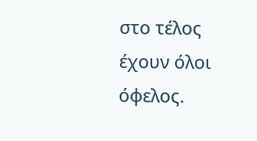στο τέλος έχουν όλοι όφελος.